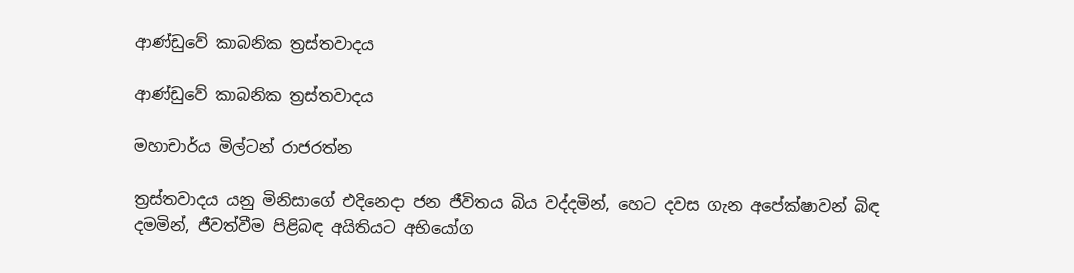ආණ්ඩුවේ කාබනික ත්‍රස්තවාදය

ආණ්ඩුවේ කාබනික ත්‍රස්තවාදය

මහාචාර්ය මිල්ටන් රාජරත්න

ත්‍රස්තවාදය යනු මිනිසාගේ එදිනෙදා ජන ජීවිතය බිය වද්දමින්, හෙට දවස ගැන අපේක්ෂාවන් බිඳ දමමින්, ජීවත්වීම පිළිබඳ අයිතියට අභියෝග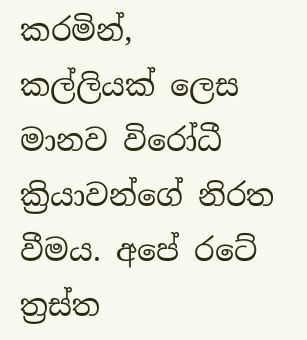කරමින්, කල්ලියක් ලෙස මානව විරෝධී ක්‍රියාවන්ගේ නිරත වීමය. අපේ රටේ ත්‍රස්ත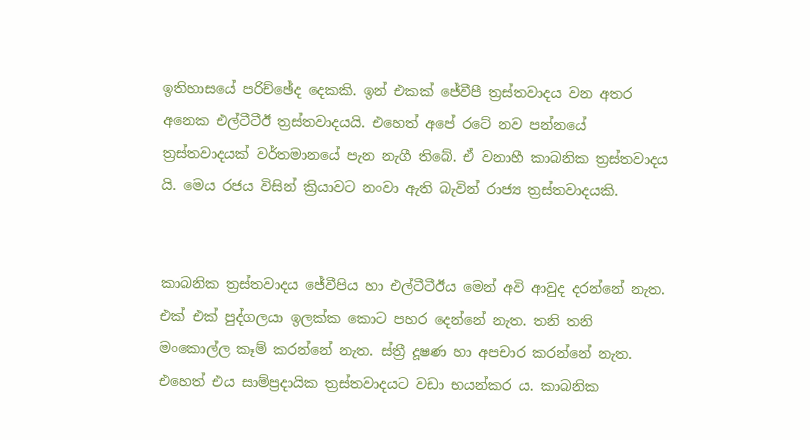ඉතිහාසයේ පරිච්ඡේද දෙකකි. ඉන් එකක් ජේවීපී ත්‍රස්තවාදය වන අතර අනෙක එල්ටීටීඊ ත්‍රස්තවාදයයි. එහෙත් අපේ රටේ නව පන්නයේ ත්‍රස්තවාදයක් වර්තමානයේ පැන නැගී තිබේ. ඒ වනාහී කාබනික ත්‍රස්තවාදය යි. මෙය රජය විසින් ක්‍රියාවට නංවා ඇති බැවින් රාජ්‍ය ත්‍රස්තවාදයකි.


කාබනික ත්‍රස්තවාදය ජේවීපිය හා එල්ටීටීඊය මෙන් අවි ආවුද දරන්නේ නැත. එක් එක් පුද්ගලයා ඉලක්ක කොට පහර දෙන්නේ නැත. තනි තනි මංකොල්ල කෑම් කරන්නේ නැත. ස්ත්‍රී දූෂණ හා අපචාර කරන්නේ නැත. එහෙත් එය සාම්ප්‍රදායික ත්‍රස්තවාදයට වඩා භයන්කර ය. කාබනික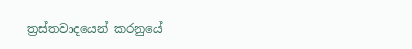ත්‍රස්තවාදයෙන් කරනුයේ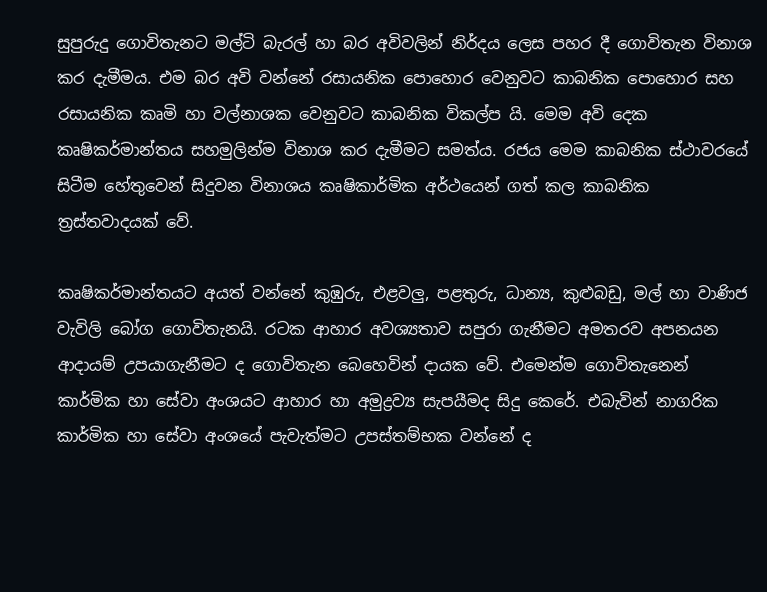සුපුරුදු ගොවිතැනට මල්ටි බැරල් හා බර අවිවලින් නිර්දය ලෙස පහර දී ගොවිතැන විනාශ කර දැමීමය. එම බර අවි වන්නේ රසායනික පොහොර වෙනුවට කාබනික පොහොර සහ රසායනික කෘමි හා වල්නාශක වෙනුවට කාබනික විකල්ප යි. මෙම අවි දෙක කෘෂිකර්මාන්තය සහමුලින්ම විනාශ කර දැමීමට සමත්ය. රජය මෙම කාබනික ස්ථාවරයේ සිටීම හේතුවෙන් සිදුවන විනාශය කෘෂිකාර්මික අර්ථයෙන් ගත් කල කාබනික ත්‍රස්තවාදයක් වේ.

කෘෂිකර්මාන්තයට අයත් වන්නේ කුඹුරු, එළවලු, පළතුරු, ධාන්‍ය, කුළුබඩු, මල් හා වාණිජ වැවිලි බෝග ගොවිතැනයි. රටක ආහාර අවශ්‍යතාව සපුරා ගැනීමට අමතරව අපනයන ආදායම් උපයාගැනීමට ද ගොවිතැන බෙහෙවින් දායක වේ. එමෙන්ම ගොවිතැනෙන් කාර්මික හා සේවා අංශයට ආහාර හා අමුද්‍රව්‍ය සැපයීමද සිදු කෙරේ. එබැවින් නාගරික කාර්මික හා සේවා අංශයේ පැවැත්මට උපස්තම්භක වන්නේ ද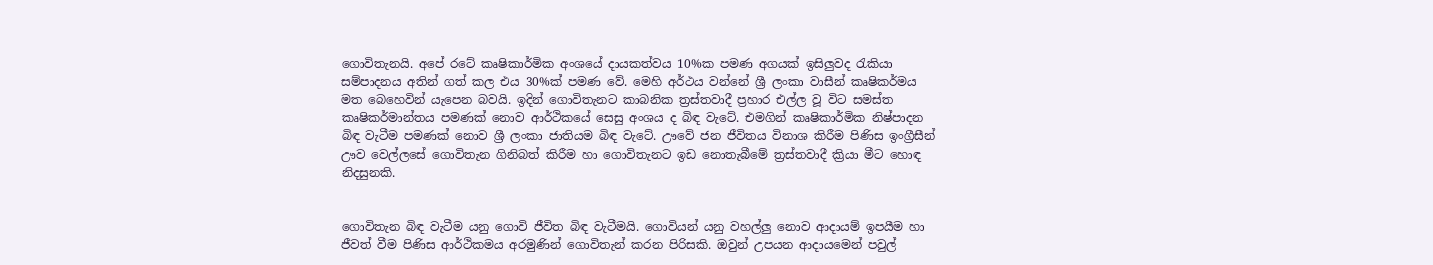ගොවිතැනයි. අපේ රටේ කෘෂිකාර්මික අංශයේ දායකත්වය 10%ක පමණ අගයක් ඉසිලුවද රැකියා සම්පාදනය අතින් ගත් කල එය 30%ක් පමණ වේ. මෙහි අර්ථය වන්නේ ශ්‍රී ලංකා වාසීන් කෘෂිකර්මය මත බෙහෙවින් යැපෙන බවයි. ඉදින් ගොවිතැනට කාබනික ත්‍රස්තවාදී ප්‍රහාර එල්ල වූ විට සමස්ත කෘෂිකර්මාන්තය පමණක් නොව ආර්ථිකයේ සෙසු අංශය ද බිඳ වැටේ. එමගින් කෘෂිකාර්මික නිෂ්පාදන බිඳ වැටීම පමණක් නොව ශ්‍රී ලංකා ජාතියම බිඳ වැටේ. ඌවේ ජන ජීවිතය විනාශ කිරීම පිණිස ඉංග්‍රීසීන් ඌව වෙල්ලසේ ගොවිතැන ගිනිබත් කිරීම හා ගොවිතැනට ඉඩ නොතැබීමේ ත්‍රස්තවාදී ක්‍රියා මීට හොඳ නිදසුනකි.


ගොවිතැන බිඳ වැටීම යනු ගොවි ජීවිත බිඳ වැටීමයි. ගොවියන් යනු වහල්ලු නොව ආදායම් ඉපයීම හා ජීවත් වීම පිණිස ආර්ථිකමය අරමුණින් ගොවිතැන් කරන පිරිසකි. ඔවුන් උපයන ආදායමෙන් පවුල්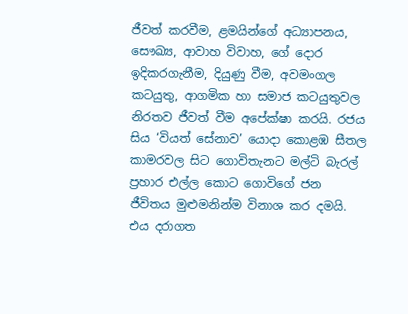ජීවත් කරවීම, ළමයින්ගේ අධ්‍යාපනය, සෞඛ්‍ය, ආවාහ විවාහ, ගේ දොර ඉදිකරගැනීම, දියුණු වීම, අවමංගල කටයුතු, ආගමික හා සමාජ කටයුතුවල නිරතව ජීවත් වීම අපේක්ෂා කරයි. රජය සිය ‘වියත් සේනාව’ යොදා කොළඹ සීතල කාමරවල සිට ගොවිතැනට මල්ටි බැරල් ප්‍රහාර එල්ල කොට ගොවිගේ ජන ජීවිතය මුළුමනින්ම විනාශ කර දමයි. එය දරාගත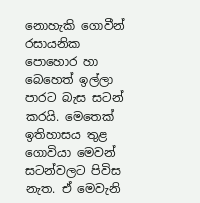නොහැකි ගොවීන් රසායනික පොහොර හා බෙහෙත් ඉල්ලා පාරට බැස සටන් කරයි. මෙතෙක් ඉතිහාසය තුළ ගොවියා මෙවන් සටන්වලට පිවිස නැත. ඒ මෙවැනි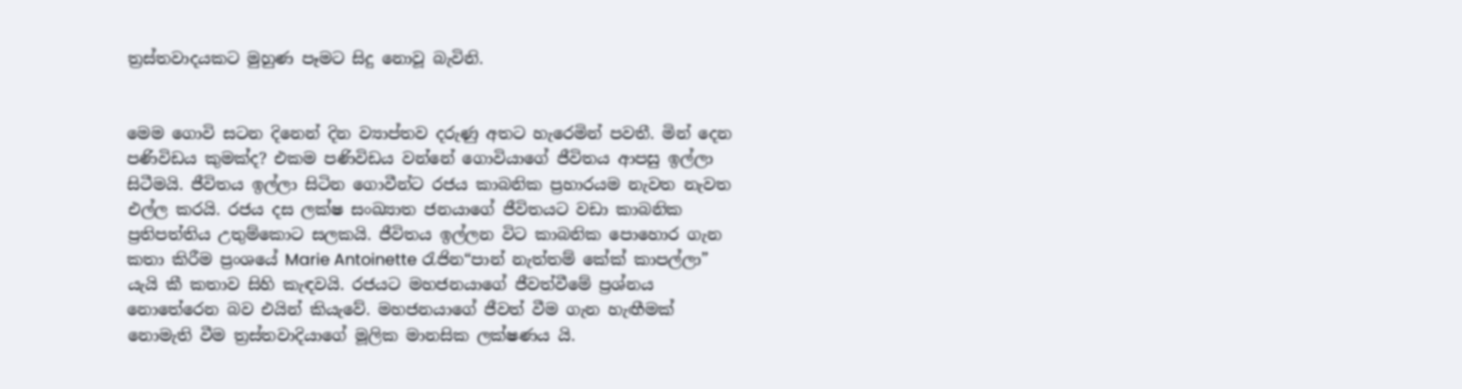ත්‍රස්තවාදයකට මුහුණ පෑමට සිදු නොවූ බැවිනි.


මෙම ගොවි සටන දිනෙන් දින ව්‍යාප්තව දරුණු අතට හැරෙමින් පවතී. මින් දෙන පණිවිඩය කුමක්ද? එකම පණිවිඩය වන්නේ ගොවියාගේ ජීවිතය ආපසු ඉල්ලා සිටීමයි. ජීවිතය ඉල්ලා සිටින ගොවීන්ට රජය කාබනික ප්‍රහාරයම නැවත නැවත එල්ල කරයි. රජය දස ලක්ෂ සංඛ්‍යාත ජනයාගේ ජීවිතයට වඩා කාබනික ප්‍රතිපත්තිය උතුම්කොට සලකයි. ජීවිතය ඉල්ලන විට කාබනික පොහොර ගැන කතා කිරීම ප්‍රංශයේ Marie Antoinette රැජින“පාන් නැත්තම් කේක් කාපල්ලා” යැයි කී කතාව සිහි කැඳවයි. රජයට මහජනයාගේ ජීවත්වීමේ ප්‍රශ්නය නොතේරෙන බව එයින් කියැවේ. මහජනයාගේ ජීවත් වීම ගැන හැඟීමක් නොමැති වීම ත්‍රස්තවාදියාගේ මූලික මානසික ලක්ෂණය යි.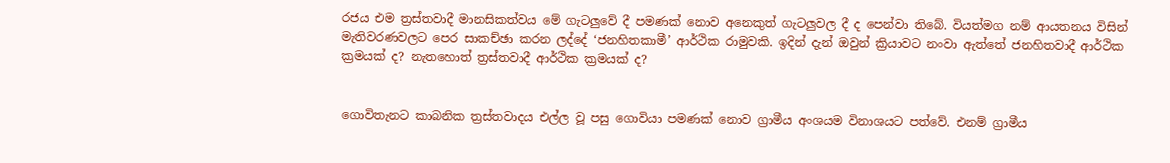රජය එම ත්‍රස්තවාදී මානසිකත්වය මේ ගැටලුවේ දී පමණක් නොව අනෙකුත් ගැටලුවල දී ද පෙන්වා තිබේ. වියත්මග නම් ආයතනය විසින් මැතිවරණවලට පෙර සාකච්ඡා කරන ලද්දේ ‘ජනහිතකාමී’ ආර්ථික රාමුවකි. ඉදින් දැන් ඔවුන් ක්‍රියාවට නංවා ඇත්තේ ජනහිතවාදී ආර්ථික ක්‍රමයක් ද? නැතහොත් ත්‍රස්තවාදී ආර්ථික ක්‍රමයක් ද?


ගොවිතැනට කාබනික ත්‍රස්තවාදය එල්ල වූ පසු ගොවියා පමණක් නොව ග්‍රාමීය අංශයම විනාශයට පත්වේ. එනම් ග්‍රාමීය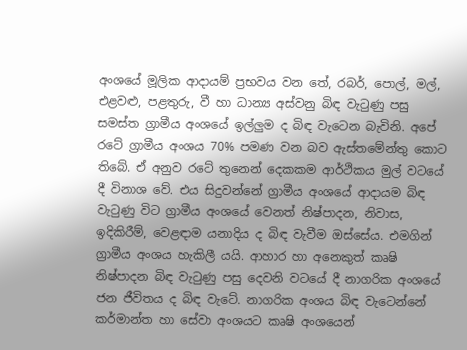අංශයේ මූලික ආදායම් ප්‍රභවය වන තේ, රබර්, පොල්, මල්, එළවළු, පළතුරු, වී හා ධාන්‍ය අස්වනු බිඳ වැටුණු පසු සමස්ත ග්‍රාමීය අංශයේ ඉල්ලුම ද බිඳ වැටෙන බැවිනි. අපේ රටේ ග්‍රාමීය අංශය 70% පමණ වන බව ඇස්තමේන්තු කොට තිබේ. ඒ අනුව රටේ තුනෙන් දෙකකම ආර්ථිකය මුල් වටයේ දී විනාශ වේ. එය සිදුවන්නේ ග්‍රාමීය අංශයේ ආදායම බිඳ වැටුණු විට ග්‍රාමීය අංශයේ වෙනත් නිෂ්පාදන, නිවාස, ඉදිකිරීම්, වෙළඳාම යනාදිය ද බිඳ වැවීම ඔස්සේය. එමගින් ග්‍රාමීය අංශය හැකිලී යයි. ආහාර හා අනෙකුත් කෘෂි නිෂ්පාදන බිඳ වැටුණු පසු දෙවනි වටයේ දී නාගරික අංශයේ ජන ජීවිතය ද බිඳ වැටේ. නාගරික අංශය බිඳ වැටෙන්නේ කර්මාන්ත හා සේවා අංශයට කෘෂි අංශයෙන්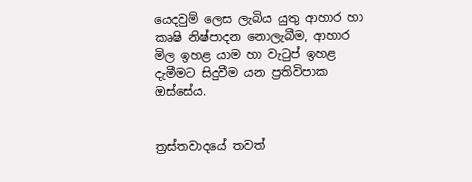යෙදවුම් ලෙස ලැබිය යුතු ආහාර හා කෘෂි නිෂ්පාදන නොලැබීම, ආහාර මිල ඉහළ යාම හා වැටුප් ඉහළ දැමීමට සිදුවීම යන ප්‍රතිවිපාක ඔස්සේය.


ත්‍රස්තවාදයේ තවත්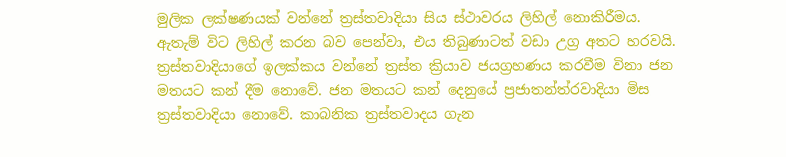මුලික ලක්ෂණයක් වන්නේ ත්‍රස්තවාදියා සිය ස්ථාවරය ලිහිල් නොකිරීමය. ඇතැම් විට ලිහිල් කරන බව පෙන්වා, එය තිබුණාටත් වඩා උග්‍ර අතට හරවයි. ත්‍රස්තවාදියාගේ ඉලක්කය වන්නේ ත්‍රස්ත ක්‍රියාව ජයග්‍රහණය කරවීම විනා ජන මතයට කන් දීම නොවේ. ජන මතයට කන් දෙනුයේ ප්‍රජාතන්ත්රවාදියා මිස ත්‍රස්තවාදියා නොවේ. කාබනික ත්‍රස්තවාදය ගැන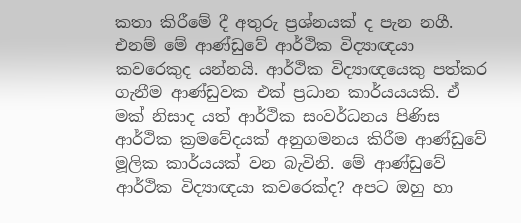කතා කිරීමේ දී අතුරු ප්‍රශ්නයක් ද පැන නගී. එනම් මේ ආණ්ඩුවේ ආර්ථික විද්‍යාඥයා කවරෙකුද යන්නයි. ආර්ථික විද්‍යාඥයෙකු පත්කර ගැනීම ආණ්ඩුවක එක් ප්‍රධාන කාර්යයයකි. ඒ මක් නිසාද යත් ආර්ථික සංවර්ධනය පිණිස ආර්ථික ක්‍රමවේදයක් අනුගමනය කිරීම ආණ්ඩුවේ මූලික කාර්යයක් වන බැවිනි. මේ ආණ්ඩුවේ ආර්ථික විද්‍යාඥයා කවරෙක්ද? අපට ඔහු හා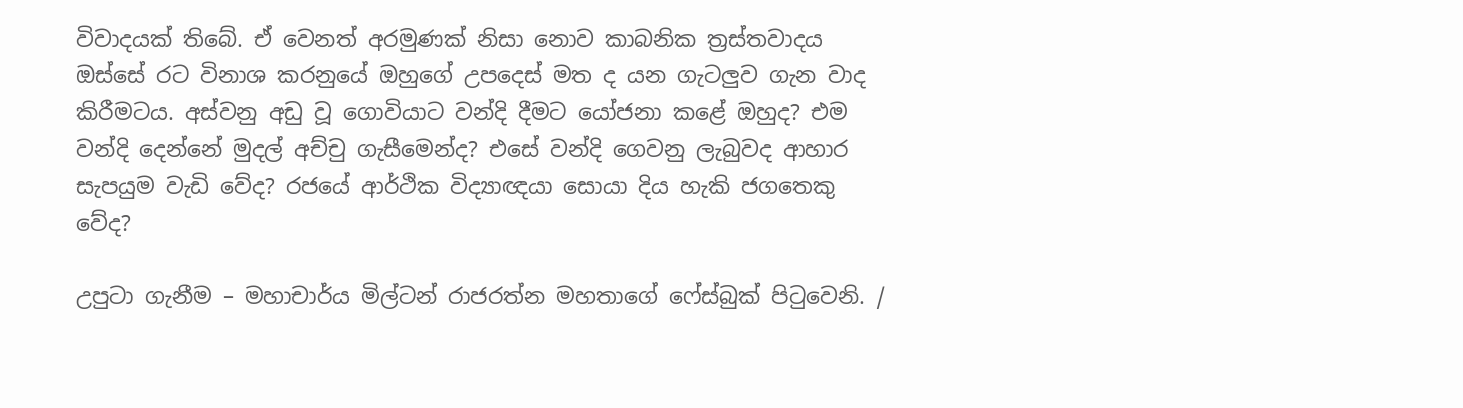විවාදයක් තිබේ. ඒ වෙනත් අරමුණක් නිසා නොව කාබනික ත්‍රස්තවාදය ඔස්සේ රට විනාශ කරනුයේ ඔහුගේ උපදෙස් මත ද යන ගැටලුව ගැන වාද කිරීමටය. අස්වනු අඩු වූ ගොවියාට වන්දි දීමට යෝජනා කළේ ඔහුද? එම වන්දි දෙන්නේ මුදල් අච්චු ගැසීමෙන්ද? එසේ වන්දි ගෙවනු ලැබුවද ආහාර සැපයුම වැඩි වේද? රජයේ ආර්ථික විද්‍යාඥයා සොයා දිය හැකි ජගතෙකු වේද?

උපුටා ගැනීම – මහාචාර්ය මිල්ටන් රාජරත්න මහතාගේ ෆේස්බුක් පිටුවෙනි. /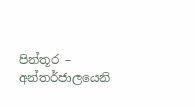පින්තූර – අන්තර්ජාලයෙනි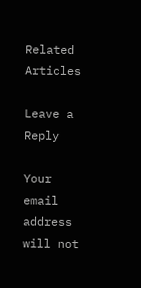Related Articles

Leave a Reply

Your email address will not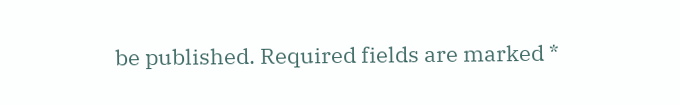be published. Required fields are marked *